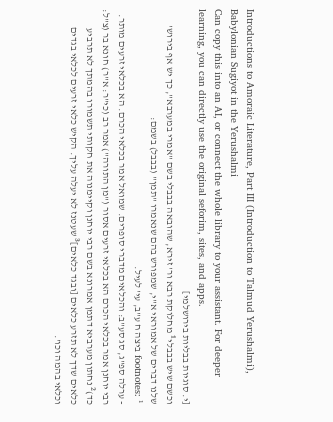Introductions to Amoraic Literature, Part III (Introduction to Talmud Yerushalmi), Babylonian Sugiyot in the Yerushalmi
Can copy this into an AI, or connect the whole library to your assistant. For deeper learning, you can directly use the original seforim, sites, and apps.
[י. סוגיות בבליות בירושלמי]
וכשם שיש בבבלי¹ מחלוקת רבא ור' זירא, שהובאה בבבלי בשם "אמרי במערבא", כך יש אף בירוש' שלנו דברים של אמוראי א"י, שמפורש בהם שנאמרו "תמן" (בבבל) בשמם:
footnotes: ¹ ביצה ח ע"ב, עי' לעיל.
- ערלה ספ"ג, סג סע"ב: והכלאים מדברי סופרים. שמואל אמר בכלאי הכרם. הא בכלאי זרעים מותר. רבי יוחנן אמר בכלאי הכרם הא בכלאי זרעים אסור ("מן התורה") אמר רב (כי"ר: א"ר) חונא בר (צ"ל: כד)² נחתון מערביא דתמן אמרונא בשם רבי יוחנן וקיימנוה את חקותי תשמורו בהמתך לא תרביע כלאים שדך לא תזרע כלאים [ובגד כלאים]³ שעטנז לא יעלה עליך. הקיש כלאי זרעים לכלאי בגדים וכלאי בהמה וכו'.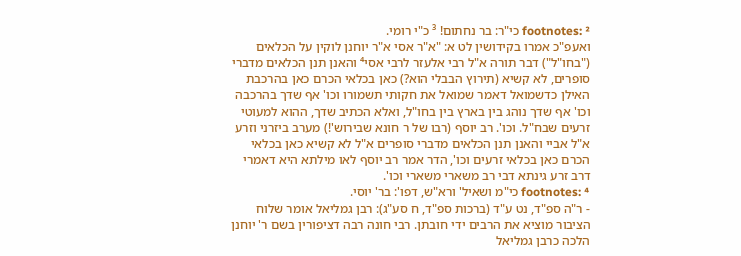footnotes: ² כי"ר: בר נחתום! ³ כ"י רומי.
ואעפ"כ אמרו בקידושין לט א: "א"ר אסי א"ר יוחנן לוקין על הכלאים ("בחו"ל") דבר תורה א"ל רבי אלעזר לרבי אסי⁴ והאנן תנן הכלאים מדברי סופרים, לא קשיא (תירוץ הבבלי הוא?) כאן בכלאי הכרם כאן בהרכבת האילן כדשמואל דאמר שמואל את חקותי תשמורו וכו' אף שדך בהרכבה וכו' אף שדך נוהג בין בארץ בין בחו"ל, ואלא הכתיב שדך, ההוא למעוטי זרעים שבח"ל. וכו'. רב יוסף (רבו של ר חונא שבירוש'!) מערב ביזרני וזרע א"ל אביי והאנן תנן הכלאים מדברי סופרים א"ל לא קשיא כאן בכלאי הכרם כאן בכלאי זרעים וכו', הדר אמר רב יוסף לאו מילתא היא דאמרי דרב זרע גינתא דבי רב משארי משארי וכו'.
footnotes: ⁴ כי"מ ושאיל' ורא"ש, דפו': בר' יוסי.
- ר"ה ספ"ד, נט ע"ד (ברכות ספ"ד, ח סע"ג): רבן גמליאל אומר שלוח הציבור מוציא את הרבים ידי חובתן. רבי חונה רבה דציפורין בשם ר' יוחנן הלכה כרבן גמליאל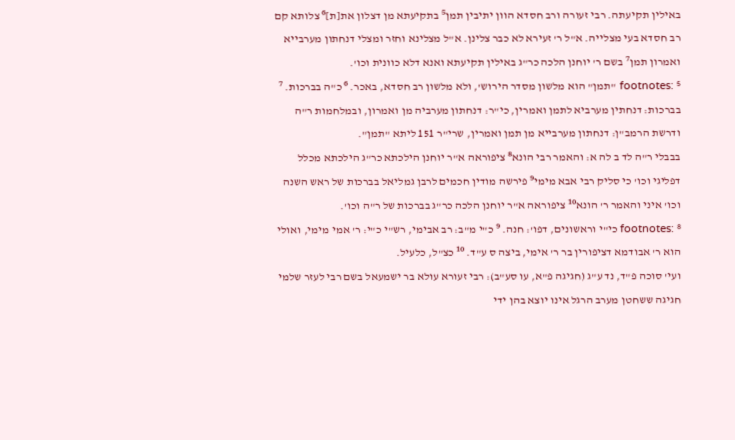באילין תקיעתה. רבי זעורה ורב חסדא הוון יתיבין תמן⁵ בתקיעתא מן דצלון את[ת]⁶ צלותא קם רב חסדא בעי מצלייה. א"ל ר' זעירא לא כבר צלינן. א"ל מצלינא וחזר ומצלי דנחתון מערבייא ואמרון תמן⁷ בשם ר' יוחנן הלכה כר"ג באילין תקיעתא ואנא דלא כוונית וכו'.
footnotes: ⁵ "תמן" הוא מלשון מסדר הירוש', ולא מלשון רב חסדא, באכר. ⁶ כ"ה בברכות. ⁷ בברכות: דנחתין מערביא לתמן ואמרין, כי"ר: דנחתון מערביה מן ואמרון, ובמלחמות ר"ה ודרשת הרמב"ן: דנחתון מערבייא מן תמן ואמרין, שרי"ר 151 ליתא "תמן".
בבבלי ר"ה לד ב לה א: והאמר רבי הונא⁸ ציפוראה א"ר יוחנן הילכתא כר"ג הילכתא מכלל דפליגי וכו' כי סליק רבי אבא מימי⁹ פירשה מודין חכמים לרבן גמליאל בברכות של ראש השנה וכו' איני והאמר ר' הונא¹⁰ ציפוראה א"ר יוחנן הלכה כר"ג בברכות של ר"ה וכו'.
footnotes: ⁸ כי"י וראשונים, דפו': חנה. ⁹ כ"י מ"ב: רב אבימי, רש"י כ"י: ר' אמי מימי, ואולי הוא ר' אבודמא דציפורין בר ר' אימי, ביצה ס ע"ד. ¹⁰ כצ"ל, כלעיל.
ועי' סוכה פ"ד, נד ע"ג (חגיגה פ"א, עו סע"ב): רבי זעורא עולא בר ישמעאל בשם רבי לעזר שלמי חגיגה ששחטן מערב הרגל אינו יוצא בהן ידי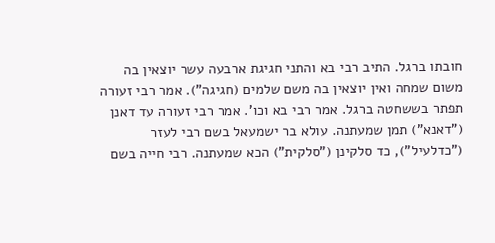חובתו ברגל. התיב רבי בא והתני חגיגת ארבעה עשר יוצאין בה משום שמחה ואין יוצאין בה משם שלמים (חגיגה"). אמר רבי זעורה תפתר בששחטה ברגל. אמר רבי בא וכו'. אמר רבי זעורה עד דאנן ("דאנא") תמן שמעתנה. עולא בר ישמעאל בשם רבי לעזר ("כדלעיל"), כד סלקינן ("סלקית") הכא שמעתנה. רבי חייה בשם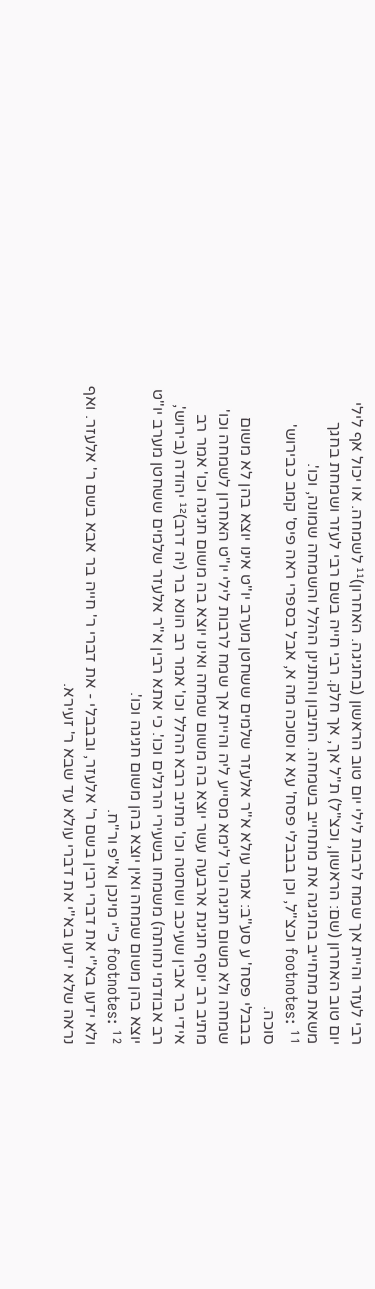רבי לעזר והיית אך שמח לרבות לילי יום טוב הראשון (בחגיגה. האחרון)¹¹ לשמחה. או יכול אף לילי יום טוב האחרון (שם: הראשון, וכצ"ל) ת"ל אך, אך חלק. רבי חייה בשם רבי לעזר ושמחת בחגך משאת מתחייב בחגיגה את מתחייב בשמחה. התיבון והתנינן ההלל והשמחה שמונה, וכו'.
footnotes: ¹¹ וכצ"ל, וכן בבבלי פסח' עא א וסוכה מה א, אבל בספרי ראה פיס' קמב כבירוש' סוכה.
בבבלי פסח' ע סע"ב: אמר עולא א"ר אלעזר שלמים ששחטן מערב יו"ט אינו יוצא בהן לא משום שמחה ולא משום חגיגה וכו' לימא מסייע ליה והיית אך שמח לרבות לילי יו"ט האחרון לשמחה וכו' מתיב רב יוסף חגיגת ארבעה עשר יוצא בה משום שמחה ואינו יוצא בה משום חגיגה וכו' אמר רב אידי בר אבין שעיכב ושחטה וכו' מתיב רבא ההלל וכו' אמר רב הונא בר (יה דרב)¹² יהודה (בירוש', רב אבודמי נחותה) משמחו בשעירי הרגלים וכו'. כי אתא רבין א"ר אלעזר שלמים ששחטן מערב יו"ט יוצא בהן משום שמחה ואין יוצא בהן משום חגיגה וכו'.
footnotes: ¹² כ"י מינכן וא"פ ור"ח.
ולא ידעו בא"י את דברי רבין בשם ר' אלעזר, ובבבלי - את דברי ר' חייה בר אבא בשם ר' אלעזר. ואף נראה שלא ידעו בא"י את דברי עולא עד שבא ר' זעירא.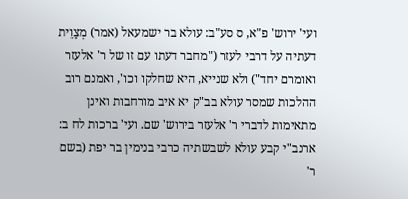ועי' ירוש' פ"א, ס סע"ב: עולא בר ישמעאל (אמר) מְצַוֵית דעתיה על דרבי לעזר ("מחבר דעתו עם זו של ר' אלעזר ואומרם יחד") ולא שנייא, היא שחלקו וכו', ואמנם רוב ההלכות שמסר עולא בב"ק יא איב מורחבות ואינן מתאימות לדברי ר' אלעזר בירוש' שם. ועי' ברכות לח ב: ארנב"י קבע עולא לשבשתיה כרבי בנימין בר יפת (בשם ר'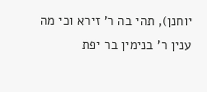יוחנן), תהי בה ר' זירא וכי מה ענין ר' בנימין בר יפת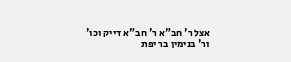אצל ר' חב"א ר' חב"א דייק וכו' ור' בנימין בר יפת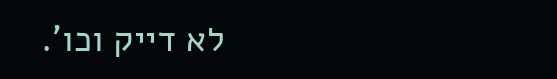לא דייק וכו'.